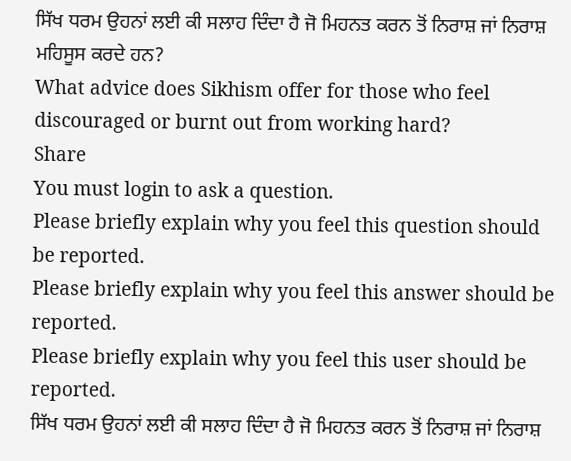ਸਿੱਖ ਧਰਮ ਉਹਨਾਂ ਲਈ ਕੀ ਸਲਾਹ ਦਿੰਦਾ ਹੈ ਜੋ ਮਿਹਨਤ ਕਰਨ ਤੋਂ ਨਿਰਾਸ਼ ਜਾਂ ਨਿਰਾਸ਼ ਮਹਿਸੂਸ ਕਰਦੇ ਹਨ?
What advice does Sikhism offer for those who feel discouraged or burnt out from working hard?
Share
You must login to ask a question.
Please briefly explain why you feel this question should be reported.
Please briefly explain why you feel this answer should be reported.
Please briefly explain why you feel this user should be reported.
ਸਿੱਖ ਧਰਮ ਉਹਨਾਂ ਲਈ ਕੀ ਸਲਾਹ ਦਿੰਦਾ ਹੈ ਜੋ ਮਿਹਨਤ ਕਰਨ ਤੋਂ ਨਿਰਾਸ਼ ਜਾਂ ਨਿਰਾਸ਼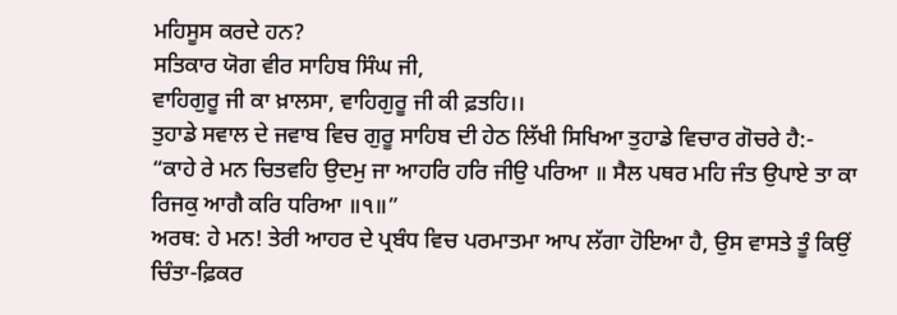ਮਹਿਸੂਸ ਕਰਦੇ ਹਨ?
ਸਤਿਕਾਰ ਯੋਗ ਵੀਰ ਸਾਹਿਬ ਸਿੰਘ ਜੀ,
ਵਾਹਿਗੁਰੂ ਜੀ ਕਾ ਖ਼ਾਲਸਾ, ਵਾਹਿਗੁਰੂ ਜੀ ਕੀ ਫ਼ਤਹਿ।।
ਤੁਹਾਡੇ ਸਵਾਲ ਦੇ ਜਵਾਬ ਵਿਚ ਗੁਰੂ ਸਾਹਿਬ ਦੀ ਹੇਠ ਲਿੱਖੀ ਸਿਖਿਆ ਤੁਹਾਡੇ ਵਿਚਾਰ ਗੋਚਰੇ ਹੈ:-
“ਕਾਹੇ ਰੇ ਮਨ ਚਿਤਵਹਿ ਉਦਮੁ ਜਾ ਆਹਰਿ ਹਰਿ ਜੀਉ ਪਰਿਆ ॥ ਸੈਲ ਪਥਰ ਮਹਿ ਜੰਤ ਉਪਾਏ ਤਾ ਕਾ ਰਿਜਕੁ ਆਗੈ ਕਰਿ ਧਰਿਆ ॥੧॥”
ਅਰਥ: ਹੇ ਮਨ! ਤੇਰੀ ਆਹਰ ਦੇ ਪ੍ਰਬੰਧ ਵਿਚ ਪਰਮਾਤਮਾ ਆਪ ਲੱਗਾ ਹੋਇਆ ਹੈ, ਉਸ ਵਾਸਤੇ ਤੂੰ ਕਿਉਂ ਚਿੰਤਾ-ਫ਼ਿਕਰ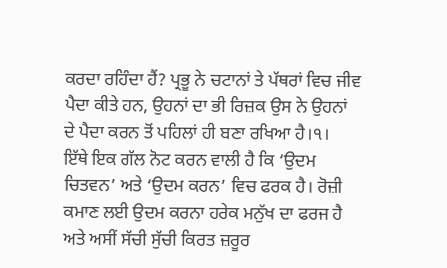ਕਰਦਾ ਰਹਿੰਦਾ ਹੈਂ? ਪ੍ਰਭੂ ਨੇ ਚਟਾਨਾਂ ਤੇ ਪੱਥਰਾਂ ਵਿਚ ਜੀਵ ਪੈਦਾ ਕੀਤੇ ਹਨ, ਉਹਨਾਂ ਦਾ ਭੀ ਰਿਜ਼ਕ ਉਸ ਨੇ ਉਹਨਾਂ ਦੇ ਪੈਦਾ ਕਰਨ ਤੋਂ ਪਹਿਲਾਂ ਹੀ ਬਣਾ ਰਖਿਆ ਹੈ।੧।
ਇੱਥੇ ਇਕ ਗੱਲ ਨੋਟ ਕਰਨ ਵਾਲੀ ਹੈ ਕਿ ‘ਉਦਮ ਚਿਤਵਨ’ ਅਤੇ ‘ਉਦਮ ਕਰਨ’ ਵਿਚ ਫਰਕ ਹੈ। ਰੋਜ਼ੀ ਕਮਾਣ ਲਈ ਉਦਮ ਕਰਨਾ ਹਰੇਕ ਮਨੁੱਖ ਦਾ ਫਰਜ ਹੈ ਅਤੇ ਅਸੀਂ ਸੱਚੀ ਸੁੱਚੀ ਕਿਰਤ ਜ਼ਰੂਰ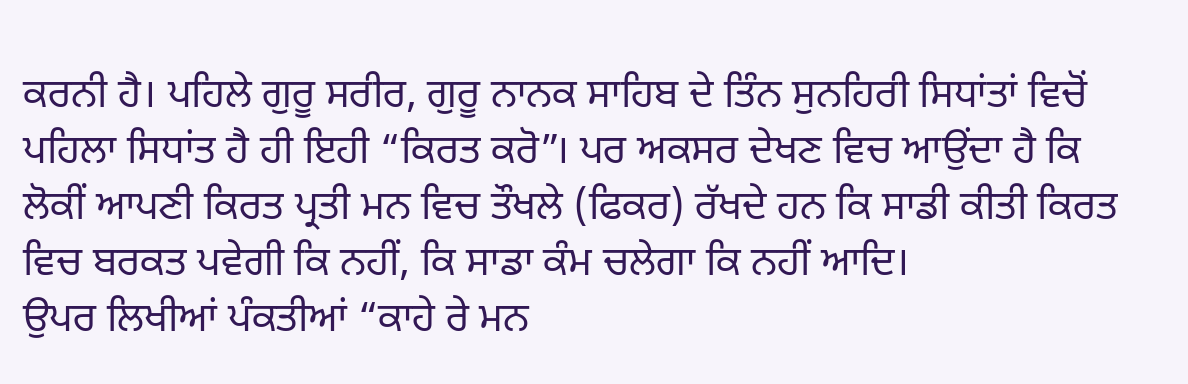ਕਰਨੀ ਹੈ। ਪਹਿਲੇ ਗੁਰੂ ਸਰੀਰ, ਗੁਰੂ ਨਾਨਕ ਸਾਹਿਬ ਦੇ ਤਿੰਨ ਸੁਨਹਿਰੀ ਸਿਧਾਂਤਾਂ ਵਿਚੋਂ ਪਹਿਲਾ ਸਿਧਾਂਤ ਹੈ ਹੀ ਇਹੀ “ਕਿਰਤ ਕਰੋ”। ਪਰ ਅਕਸਰ ਦੇਖਣ ਵਿਚ ਆਉਂਦਾ ਹੈ ਕਿ ਲੋਕੀਂ ਆਪਣੀ ਕਿਰਤ ਪ੍ਰਤੀ ਮਨ ਵਿਚ ਤੌਖਲੇ (ਫਿਕਰ) ਰੱਖਦੇ ਹਨ ਕਿ ਸਾਡੀ ਕੀਤੀ ਕਿਰਤ ਵਿਚ ਬਰਕਤ ਪਵੇਗੀ ਕਿ ਨਹੀਂ, ਕਿ ਸਾਡਾ ਕੰਮ ਚਲੇਗਾ ਕਿ ਨਹੀਂ ਆਦਿ।
ਉਪਰ ਲਿਖੀਆਂ ਪੰਕਤੀਆਂ “ਕਾਹੇ ਰੇ ਮਨ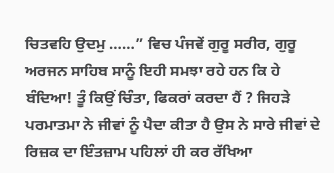ਚਿਤਵਹਿ ਉਦਮੁ ……” ਵਿਚ ਪੰਜਵੇਂ ਗੁਰੂ ਸਰੀਰ, ਗੁਰੂ ਅਰਜਨ ਸਾਹਿਬ ਸਾਨੂੰ ਇਹੀ ਸਮਝਾ ਰਹੇ ਹਨ ਕਿ ਹੇ ਬੰਦਿਆ! ਤੂੰ ਕਿਉਂ ਚਿੰਤਾ, ਫਿਕਰਾਂ ਕਰਦਾ ਹੈਂ ? ਜਿਹੜੇ ਪਰਮਾਤਮਾ ਨੇ ਜੀਵਾਂ ਨੂੰ ਪੈਦਾ ਕੀਤਾ ਹੈ ਉਸ ਨੇ ਸਾਰੇ ਜੀਵਾਂ ਦੇ ਰਿਜ਼ਕ ਦਾ ਇੰਤਜ਼ਾਮ ਪਹਿਲਾਂ ਹੀ ਕਰ ਰੱਖਿਆ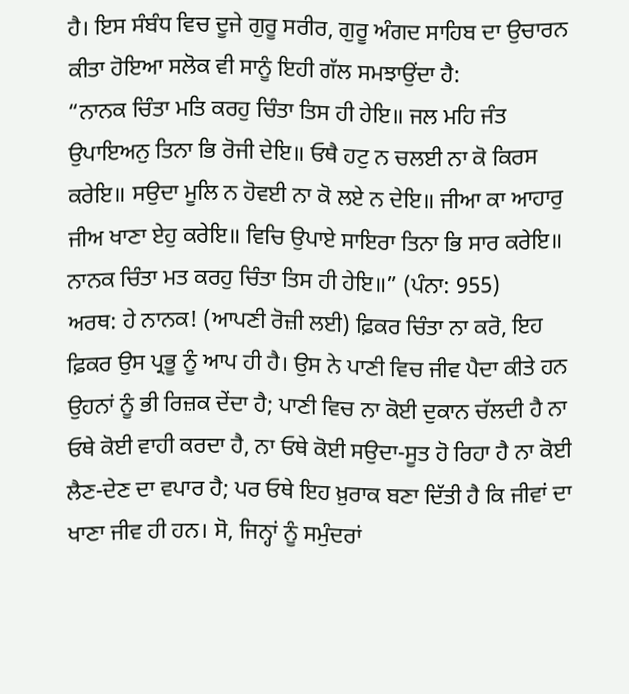ਹੈ। ਇਸ ਸੰਬੰਧ ਵਿਚ ਦੂਜੇ ਗੁਰੂ ਸਰੀਰ, ਗੁਰੂ ਅੰਗਦ ਸਾਹਿਬ ਦਾ ਉਚਾਰਨ ਕੀਤਾ ਹੋਇਆ ਸਲੋਕ ਵੀ ਸਾਨੂੰ ਇਹੀ ਗੱਲ ਸਮਝਾਉਂਦਾ ਹੈ:
“ਨਾਨਕ ਚਿੰਤਾ ਮਤਿ ਕਰਹੁ ਚਿੰਤਾ ਤਿਸ ਹੀ ਹੇਇ॥ ਜਲ ਮਹਿ ਜੰਤ ਉਪਾਇਅਨੁ ਤਿਨਾ ਭਿ ਰੋਜੀ ਦੇਇ॥ ਓਥੈ ਹਟੁ ਨ ਚਲਈ ਨਾ ਕੋ ਕਿਰਸ ਕਰੇਇ॥ ਸਉਦਾ ਮੂਲਿ ਨ ਹੋਵਈ ਨਾ ਕੋ ਲਏ ਨ ਦੇਇ॥ ਜੀਆ ਕਾ ਆਹਾਰੁ ਜੀਅ ਖਾਣਾ ਏਹੁ ਕਰੇਇ॥ ਵਿਚਿ ਉਪਾਏ ਸਾਇਰਾ ਤਿਨਾ ਭਿ ਸਾਰ ਕਰੇਇ॥ ਨਾਨਕ ਚਿੰਤਾ ਮਤ ਕਰਹੁ ਚਿੰਤਾ ਤਿਸ ਹੀ ਹੇਇ॥” (ਪੰਨਾ: 955)
ਅਰਥ: ਹੇ ਨਾਨਕ! (ਆਪਣੀ ਰੋਜ਼ੀ ਲਈ) ਫ਼ਿਕਰ ਚਿੰਤਾ ਨਾ ਕਰੋ, ਇਹ ਫ਼ਿਕਰ ਉਸ ਪ੍ਰਭੂ ਨੂੰ ਆਪ ਹੀ ਹੈ। ਉਸ ਨੇ ਪਾਣੀ ਵਿਚ ਜੀਵ ਪੈਦਾ ਕੀਤੇ ਹਨ ਉਹਨਾਂ ਨੂੰ ਭੀ ਰਿਜ਼ਕ ਦੇਂਦਾ ਹੈ; ਪਾਣੀ ਵਿਚ ਨਾ ਕੋਈ ਦੁਕਾਨ ਚੱਲਦੀ ਹੈ ਨਾ ਓਥੇ ਕੋਈ ਵਾਹੀ ਕਰਦਾ ਹੈ, ਨਾ ਓਥੇ ਕੋਈ ਸਉਦਾ-ਸੂਤ ਹੋ ਰਿਹਾ ਹੈ ਨਾ ਕੋਈ ਲੈਣ-ਦੇਣ ਦਾ ਵਪਾਰ ਹੈ; ਪਰ ਓਥੇ ਇਹ ਖ਼ੁਰਾਕ ਬਣਾ ਦਿੱਤੀ ਹੈ ਕਿ ਜੀਵਾਂ ਦਾ ਖਾਣਾ ਜੀਵ ਹੀ ਹਨ। ਸੋ, ਜਿਨ੍ਹਾਂ ਨੂੰ ਸਮੁੰਦਰਾਂ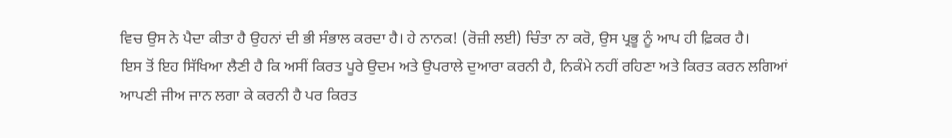ਵਿਚ ਉਸ ਨੇ ਪੈਦਾ ਕੀਤਾ ਹੈ ਉਹਨਾਂ ਦੀ ਭੀ ਸੰਭਾਲ ਕਰਦਾ ਹੈ। ਹੇ ਨਾਨਕ! (ਰੋਜ਼ੀ ਲਈ) ਚਿੰਤਾ ਨਾ ਕਰੋ, ਉਸ ਪ੍ਰਭੂ ਨੂੰ ਆਪ ਹੀ ਫ਼ਿਕਰ ਹੈ।
ਇਸ ਤੋਂ ਇਹ ਸਿੱਖਿਆ ਲੈਣੀ ਹੈ ਕਿ ਅਸੀਂ ਕਿਰਤ ਪੂਰੇ ਉਦਮ ਅਤੇ ਉਪਰਾਲੇ ਦੁਆਰਾ ਕਰਨੀ ਹੈ, ਨਿਕੰਮੇ ਨਹੀਂ ਰਹਿਣਾ ਅਤੇ ਕਿਰਤ ਕਰਨ ਲਗਿਆਂ ਆਪਣੀ ਜੀਅ ਜਾਨ ਲਗਾ ਕੇ ਕਰਨੀ ਹੈ ਪਰ ਕਿਰਤ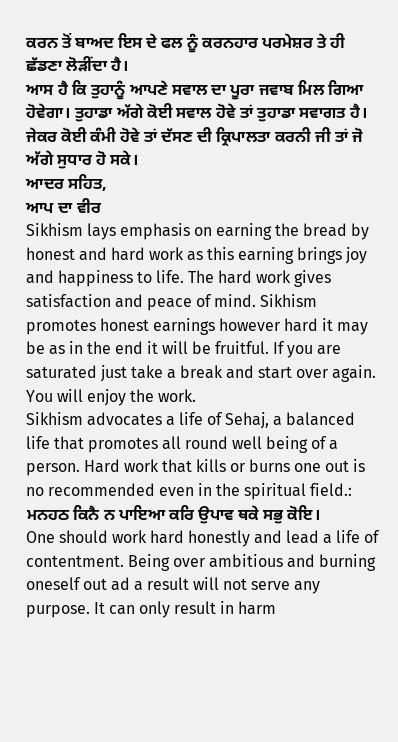ਕਰਨ ਤੋਂ ਬਾਅਦ ਇਸ ਦੇ ਫਲ ਨੂੰ ਕਰਨਹਾਰ ਪਰਮੇਸ਼ਰ ਤੇ ਹੀ ਛੱਡਣਾ ਲੋੜੀਂਦਾ ਹੈ।
ਆਸ ਹੈ ਕਿ ਤੁਹਾਨੂੰ ਆਪਣੇ ਸਵਾਲ ਦਾ ਪੂਰਾ ਜਵਾਬ ਮਿਲ ਗਿਆ ਹੋਵੇਗਾ। ਤੁਹਾਡਾ ਅੱਗੇ ਕੋਈ ਸਵਾਲ ਹੋਵੇ ਤਾਂ ਤੁਹਾਡਾ ਸਵਾਗਤ ਹੈ। ਜੇਕਰ ਕੋਈ ਕੰਮੀ ਹੋਵੇ ਤਾਂ ਦੱਸਣ ਦੀ ਕ੍ਰਿਪਾਲਤਾ ਕਰਨੀ ਜੀ ਤਾਂ ਜੋ ਅੱਗੇ ਸੁਧਾਰ ਹੋ ਸਕੇ।
ਆਦਰ ਸਹਿਤ,
ਆਪ ਦਾ ਵੀਰ
Sikhism lays emphasis on earning the bread by honest and hard work as this earning brings joy and happiness to life. The hard work gives satisfaction and peace of mind. Sikhism promotes honest earnings however hard it may be as in the end it will be fruitful. If you are saturated just take a break and start over again. You will enjoy the work.
Sikhism advocates a life of Sehaj, a balanced life that promotes all round well being of a person. Hard work that kills or burns one out is no recommended even in the spiritual field.: ਮਨਹਠ ਕਿਨੈ ਨ ਪਾਇਆ ਕਰਿ ਉਪਾਵ ਥਕੇ ਸਭੁ ਕੋਇ।
One should work hard honestly and lead a life of contentment. Being over ambitious and burning oneself out ad a result will not serve any purpose. It can only result in harm